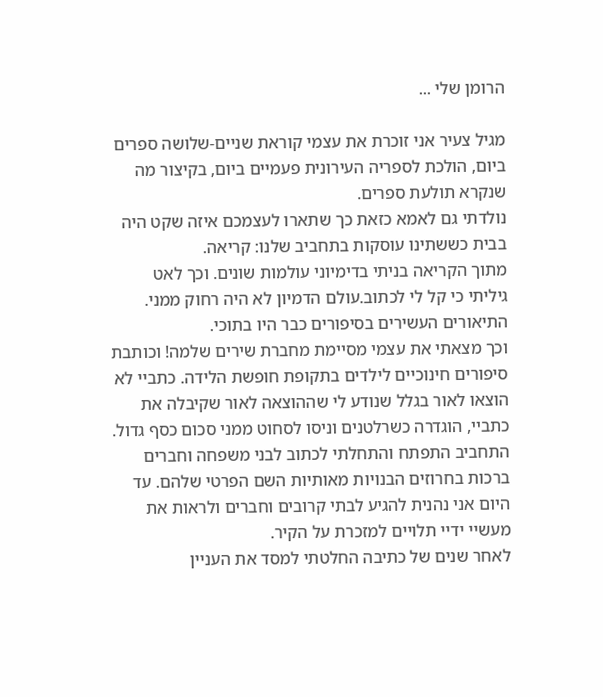הרומן שלי ...

מגיל צעיר אני זוכרת את עצמי קוראת שניים-שלושה ספרים ביום, הולכת לספריה העירונית פעמיים ביום, בקיצור מה שנקרא תולעת ספרים.
נולדתי גם לאמא כזאת כך שתארו לעצמכם איזה שקט היה בבית כששתינו עוסקות בתחביב שלנו: קריאה.
מתוך הקריאה בניתי בדימיוני עולמות שונים. וכך לאט גיליתי כי קל לי לכתוב.עולם הדמיון לא היה רחוק ממני. התיאורים העשירים בסיפורים כבר היו בתוכי.
וכך מצאתי את עצמי מסיימת מחברת שירים שלמה! וכותבת סיפורים חינוכיים לילדים בתקופת חופשת הלידה. כתביי לא הוצאו לאור בגלל שנודע לי שההוצאה לאור שקיבלה את כתביי, הוגדרה כשרלטנים וניסו לסחוט ממני סכום כסף גדול.
התחביב התפתח והתחלתי לכתוב לבני משפחה וחברים ברכות בחרוזים הבנויות מאותיות השם הפרטי שלהם. עד היום אני נהנית להגיע לבתי קרובים וחברים ולראות את מעשיי ידיי תלויים למזכרת על הקיר.
לאחר שנים של כתיבה החלטתי למסד את העניין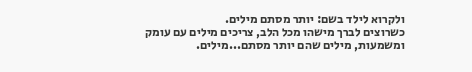ולקרוא לילד בשם: יותר מסתם מילים.
כשרוצים לברך מישהו מכל הלב, צריכים מילים עם עומק ומשמעות, מילים שהם יותר מסתם...מילים.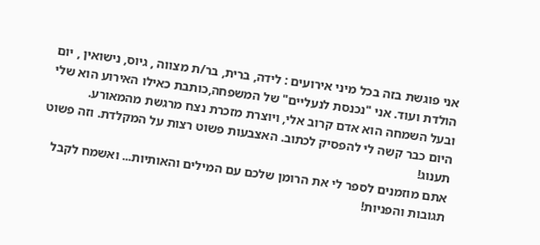אני פוגשת בזה בכל מיני אירועים : לידה, ברית, בר/ת מצווה , גיוס, נישואין , יום הולדת ועוד. אני "נכנסת לנעליים" של המשפחה,כותבת כאילו האירוע הוא שלי ובעל השמחה הוא אדם קרוב אלי, ויוצרת מזכרת נצח מרגשת מהמאורע.
היום כבר קשה לי להפסיק לכתוב. האצבעות פשוט רצות על המקלדת. וזה פשוט תענוג!
אתם מוזמנים לספר לי את הרומן שלכם עם המילים והאותיות... ואשמח לקבל תגובות והפניות!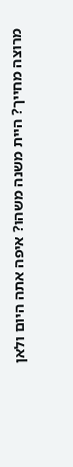מרוצה מחייך? היית משנה משהו? איפה אתה היום ולאן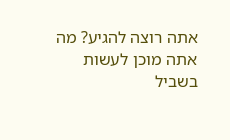אתה רוצה להגיע? מה אתה מוכן לעשות בשביל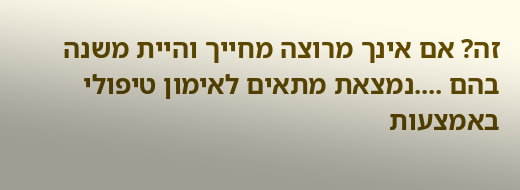זה? אם אינך מרוצה מחייך והיית משנה בהם ....נמצאת מתאים לאימון טיפולי באמצעות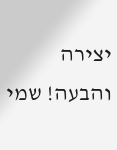יצירה והבעה! שמי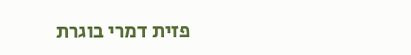פזית דמרי בוגרת